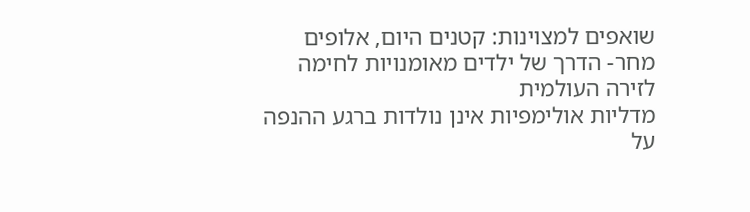שואפים למצוינות: קטנים היום, אלופים מחר- הדרך של ילדים מאומנויות לחימה לזירה העולמית
מדליות אולימפיות אינן נולדות ברגע ההנפה על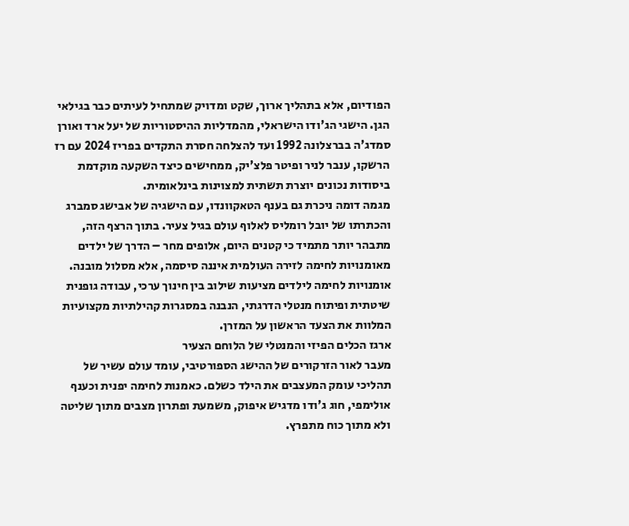הפודיום, אלא בתהליך ארוך, שקט ומדויק שמתחיל לעיתים כבר בגילאי הגן. הישגי הג'ודו הישראלי, מהמדליות ההיסטוריות של יעל ארד ואורן סמדג'ה בברצלונה 1992 ועד להצלחה חסרת התקדים בפריז 2024 עם רז הרשקו, ענבר לניר ופיטר פלצ'יק, ממחישים כיצד השקעה מוקדמת ביסודות נכונים יוצרת תשתית למצוינות בינלאומית.
מגמה דומה ניכרת גם בענף הטאקוונדו, עם הישגיה של אבישג סמברג והכתרתו של יובל רומליס לאלוף עולם בגיל צעיר. בתוך הרצף הזה, מתבהר יותר מתמיד כי קטנים היום, אלופים מחר – הדרך של ילדים מאומנויות לחימה לזירה העולמית איננה סיסמה, אלא מסלול מובנה. אומנויות לחימה לילדים מציעות שילוב בין חינוך ערכי, עבודה גופנית שיטתית ופיתוח מנטלי הדרגתי, הנבנה במסגרות קהילתיות מקצועיות המלוות את הצעד הראשון על המזרן.
ארגז הכלים הפיזי והמנטלי של הלוחם הצעיר
מעבר לאור הזרקורים של ההישג הספורטיבי, עומד עולם עשיר של תהליכי עומק המעצבים את הילד כשלם. כאמנות לחימה יפנית וכענף אולימפי, חוג ג'ודו מדגיש איפוק, משמעת ופתרון מצבים מתוך שליטה ולא מתוך כוח מתפרץ.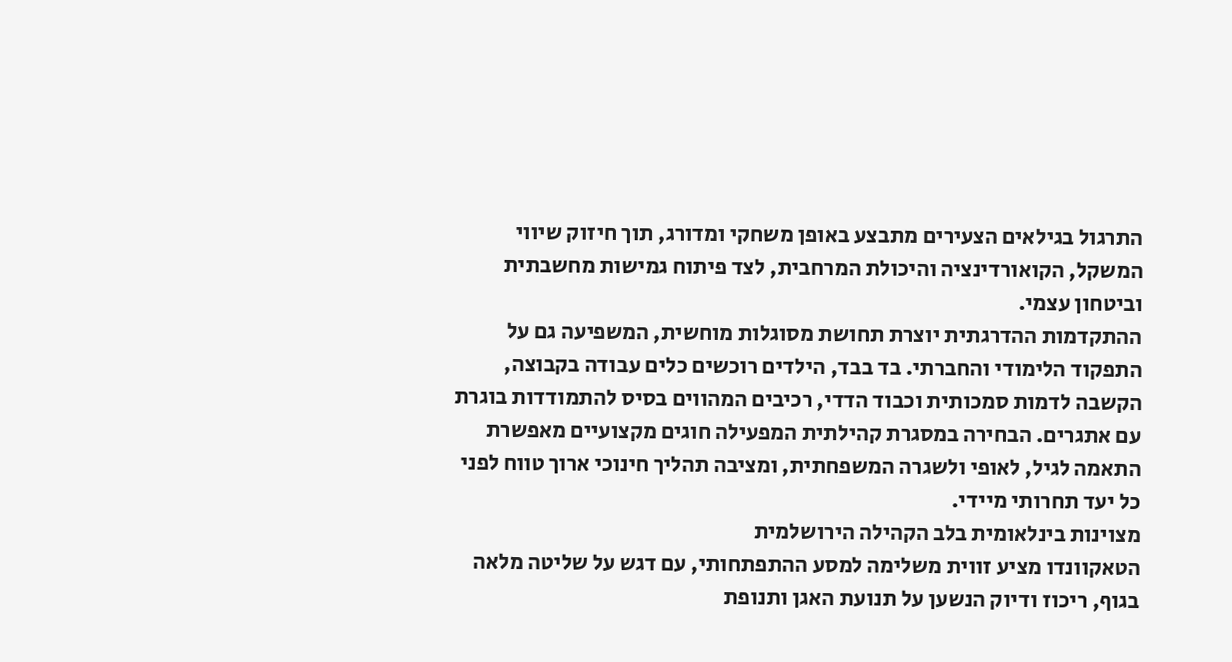התרגול בגילאים הצעירים מתבצע באופן משחקי ומדורג, תוך חיזוק שיווי המשקל, הקואורדינציה והיכולת המרחבית, לצד פיתוח גמישות מחשבתית וביטחון עצמי.
ההתקדמות ההדרגתית יוצרת תחושת מסוגלות מוחשית, המשפיעה גם על התפקוד הלימודי והחברתי. בד בבד, הילדים רוכשים כלים עבודה בקבוצה, הקשבה לדמות סמכותית וכבוד הדדי, רכיבים המהווים בסיס להתמודדות בוגרת עם אתגרים. הבחירה במסגרת קהילתית המפעילה חוגים מקצועיים מאפשרת התאמה לגיל, לאופי ולשגרה המשפחתית, ומציבה תהליך חינוכי ארוך טווח לפני כל יעד תחרותי מיידי.
מצוינות בינלאומית בלב הקהילה הירושלמית
הטאקוונדו מציע זווית משלימה למסע ההתפתחותי, עם דגש על שליטה מלאה בגוף, ריכוז ודיוק הנשען על תנועת האגן ותנופת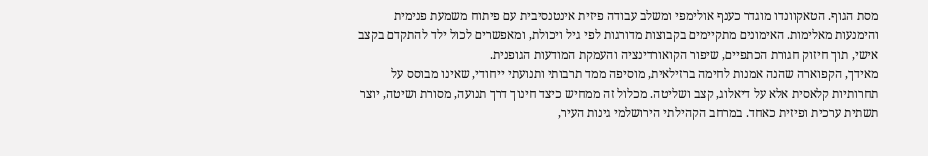מסת הגוף. הטאקוונדו מוגדר כענף אולימפי ומשלב עבודה פיזית אינטנסיבית עם פיתוח משמעת פנימית והימנעות מאלימות. האימונים מתקיימים בקבוצות מדורגות לפי גיל ויכולת, ומאפשרים לכול ילד להתקדם בקצב אישי, תוך חיזוק חגורת הכתפיים, שיפור הקואורדינציה והעמקת המודעות הגופנית.
מאידך, הקפוארה שהנה אמנות לחימה ברזילאית, מוסיפה ממד תרבותי ותנועתי ייחודי, שאינו מבוסס על תחרותיות קלאסית אלא על דיאלוג, קצב ושליטה. מכלול זה ממחיש כיצד חינוך דרך תנועה, מסורת ושיטה, יוצר תשתית ערכית ופיזית כאחד. במרחב הקהילתי הירושלמי גינות העיר,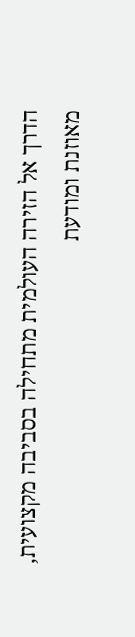הדרך אל הזירה העולמית מתחילה בסביבה מקצועית, מאוזנת ומודעת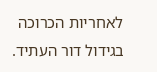לאחריות הכרוכה בגידול דור העתיד.